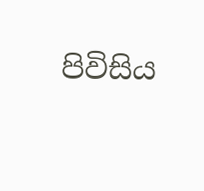පිවිසිය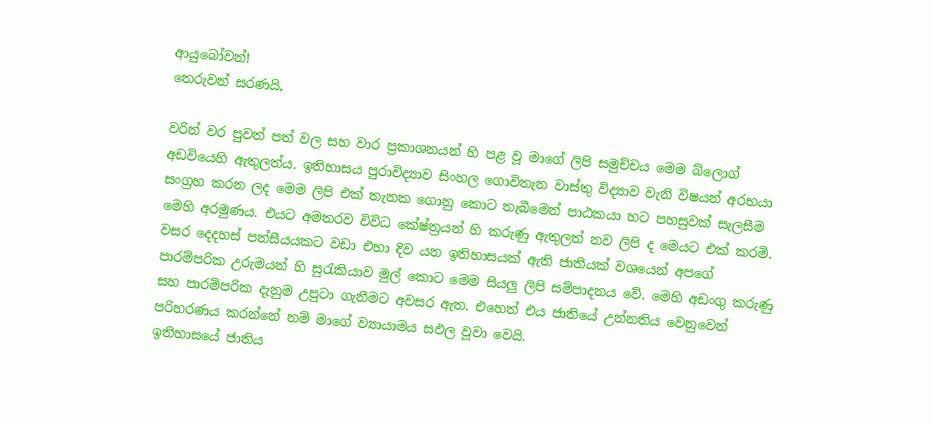ආයුබෝවන්!
තෙරුවන් සරණයි,

වරින් වර පුවත් පත් වල සහ වාර ප්‍රකාශනයන් හි පළ වූ මාගේ ලිපි සමුච්චය මෙම බ්ලොග් අඩවියෙහි ඇතුලත්ය. ඉතිහාසය පුරාවිද්‍යාව සිංහල ගොවිතැන වාස්තු විද්‍යාව වැනි විෂයන් අරභයා සංග්‍රහ කරන ලද මෙම ලිපි එක් තැනක ගොනු කොට තැබීමෙන් පාඨකයා හට පහසුවක් සැලසීම මෙහි අරමුණය. එයට අමතරව විවිධ කේෂ්ත්‍රයන් හි කරුණු ඇතුලත් නව ලිපි ද මෙයට එක් කරමි.
වසර දෙදහස් පන්සීයයකට වඩා එහා දිව යන ඉතිහාසයක් ඇති ජාතියක් වශයෙන් අපගේ පාරම්පරික උරුමයන් හි සුරැකියාව මුල් කොට මෙම සියලු ලිපි සම්පාදනය වේ. මෙහි අඩංගු කරුණු සහ පාරම්පරික දැනුම උපුටා ගැනීමට අවසර ඇත. එහෙත් එය ජාතියේ උන්නතිය වෙනුවෙන් පරිහරණය කරන්නේ නම් මාගේ ව්‍යායාමය සඵල වූවා වෙයි.
ඉතිහාසයේ ජාතිය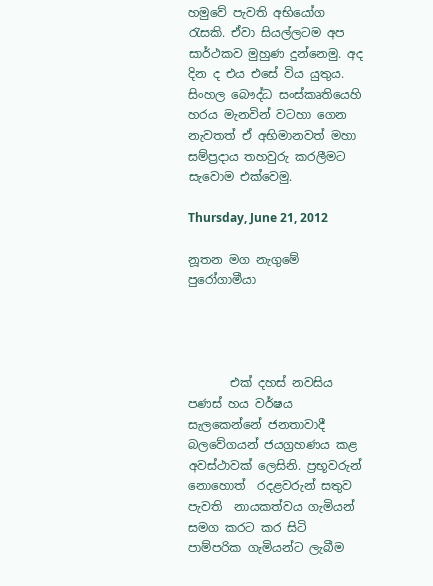හමුවේ පැවති අභියෝග රැසකි. ඒවා සියල්ලටම අප සාර්ථකව මුහුණ දුන්නෙමු. අද දින ද එය එසේ විය යුතුය. සිංහල බෞද්ධ සංස්කෘතියෙහි හරය මැනවින් වටහා ගෙන නැවතත් ඒ අභිමානවත් මහා සම්ප්‍රදාය තහවුරු කරලීමට සැවොම ‍එක්වෙමු.

Thursday, June 21, 2012

නූතන මග නැගුමේ පුරෝගාමීයා




       එක් දහස් නවසිය පණස් හය වර්ෂය සැලකෙන්නේ ජනතාවාදී බලවේගයන් ජයග්‍රහණය කළ අවස්ථාවක් ලෙසිනි. ප්‍රභූවරුන් නොහොත්  රදළවරුන් සතුව පැවති  නායකත්වය ගැමියන් සමග කරට කර සිටි පාම්පරික ගැමියන්ට ලැබීම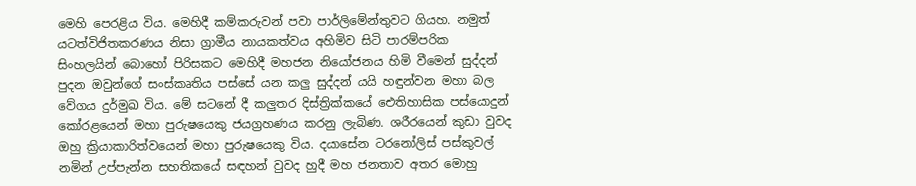මෙහි පෙරළිය විය. මෙහිදී කම්කරුවන් පවා පාර්ලිමේන්තුවට ගියහ. නමුත් යටත්විජිතකරණය නිසා ග්‍රාමීය නායකත්වය අහිමිව සිටි පාරම්පරික සිංහලයින් බොහෝ පිරිසකට මෙහිදී මහජන නියෝජනය හිමි වීමෙන් සුද්දන් පුදන ඔවුන්ගේ සංස්කෘතිය පස්සේ යන කලු සුද්දන් යයි හඳුන්වන මහා බල වේගය දුර්මුඛ විය. මේ සටනේ දී කලුතර දිස්ත්‍රික්කයේ ඓතිහාසික පස්යොදුන් කෝරළයෙන් මහා පුරුෂයෙකු ජයග්‍රහණය කරනු ලැබිණ. ශරීරයෙන් කුඩා වුවද ඔහු ක්‍රියාකාරිත්වයෙන් මහා පුරුෂයෙකු විය. දයාසේන ටරනෝලිස් පස්කුවල් නමින් උප්පැන්න සහතිකයේ සඳහන් වුවද හුදී මහ ජනතාව අතර මොහු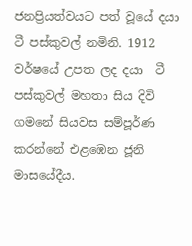ජනප්‍රියත්වයට පත් වූයේ දයා ටී පස්කුවල් නමිනි. 1912 වර්ෂයේ උපත ලද දයා  ටී පස්කුවල් මහතා සිය දිවි ගමනේ සියවස සම්පූර්ණ කරන්නේ එළඹෙන ජූනි මාසයේදීය.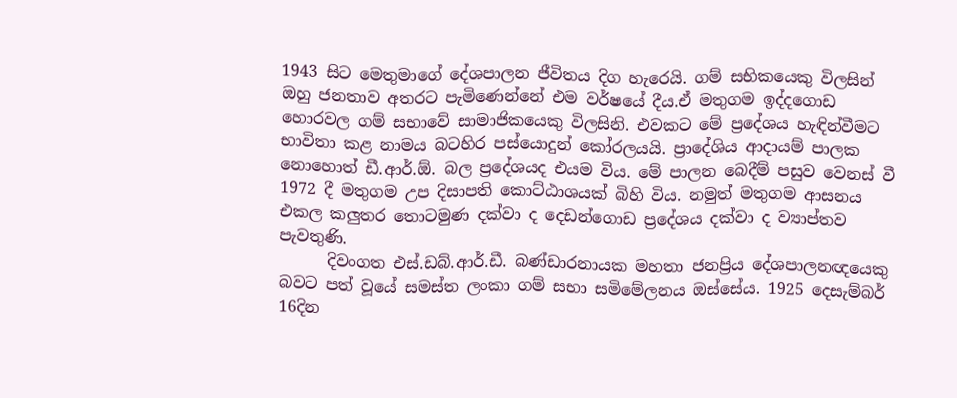1943 සිට මෙතුමාගේ දේශපාලන ජීවිතය දිග හැරෙයි. ගම් සභිකයෙකු විලසින් ඔහු ජනතාව අතරට පැමිණෙන්නේ එම වර්ෂයේ දීය.ඒ මතුගම ඉද්දගොඩ හොරවල ගම් සභාවේ සාමාජිකයෙකු විලසිනි. එවකට මේ ප්‍රදේශය හැඳින්වීමට භාවිතා කළ නාමය බටහිර පස්යොදුන් කෝරලයයි. ප්‍රාදේශිය ආදායම් පාලක නොහොත් ඩී.ආර්.ඕ. බල ප්‍රදේශයද එයම විය. මේ පාලන බෙදීම් පසුව වෙනස් වී 1972 දී මතුගම උප දිසාපති කොට්ඨාශයක් බිහි විය. නමුත් මතුගම ආසනය එකල කලුතර තොටමුණ දක්වා ද දෙඩන්ගොඩ ප්‍රදේශය දක්වා ද ව්‍යාප්තව පැවතුණි.
      දිවංගත එස්.ඩබ්.ආර්.ඩී. බණ්ඩාරනායක මහතා ජනප්‍රිය දේශපාලනඥයෙකු බවට පත් වූයේ සමස්ත ලංකා ගම් සභා සමිමේලනය ඔස්සේය. 1925 දෙසැම්බර් 16දින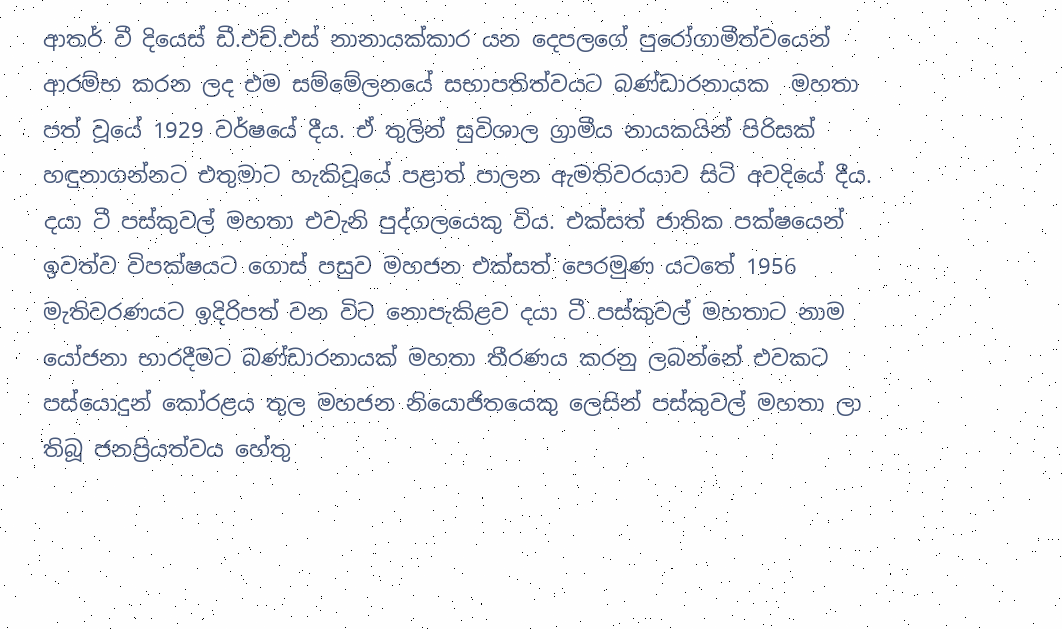ආතර් වී දියෙස් ඩී.එච්.එස් නානායක්කාර යන දෙපලගේ පුරෝගාමීත්වයෙන් ආරම්භ කරන ලද එම සම්මේලනයේ සභාපතිත්වයට බණ්ඩාරනායක  මහතා පත් වූයේ 1929 වර්ෂයේ දීය. ඒ තුලින් සුවිශාල ග්‍රාමීය නායකයින් පිරිසක් හඳුනාගන්නට එතුමාට හැකිවූයේ පළාත් පාලන ඇමතිවරයාව සිටි අවදියේ දීය. දයා ටී පස්කුවල් මහතා එවැනි පුද්ගලයෙකු විය. එක්සත් ජාතික පක්ෂයෙන් ඉවත්ව විපක්ෂයට ගොස් පසුව මහජන එක්සත් පෙරමුණ යටතේ 1956 මැතිවරණයට ඉදිරිපත් වන විට නොපැකිළව දයා ටී පස්කුවල් මහතාට නාම යෝජනා භාරදීමට බණ්ඩාරනායක් මහතා තීරණය කරනු ලබන්නේ එවකට පස්යොදුන් කෝරළය තුල මහජන නියොජිතයෙකු ලෙසින් පස්කුවල් මහතා ලා තිබූ ජනප්‍රියත්වය හේතු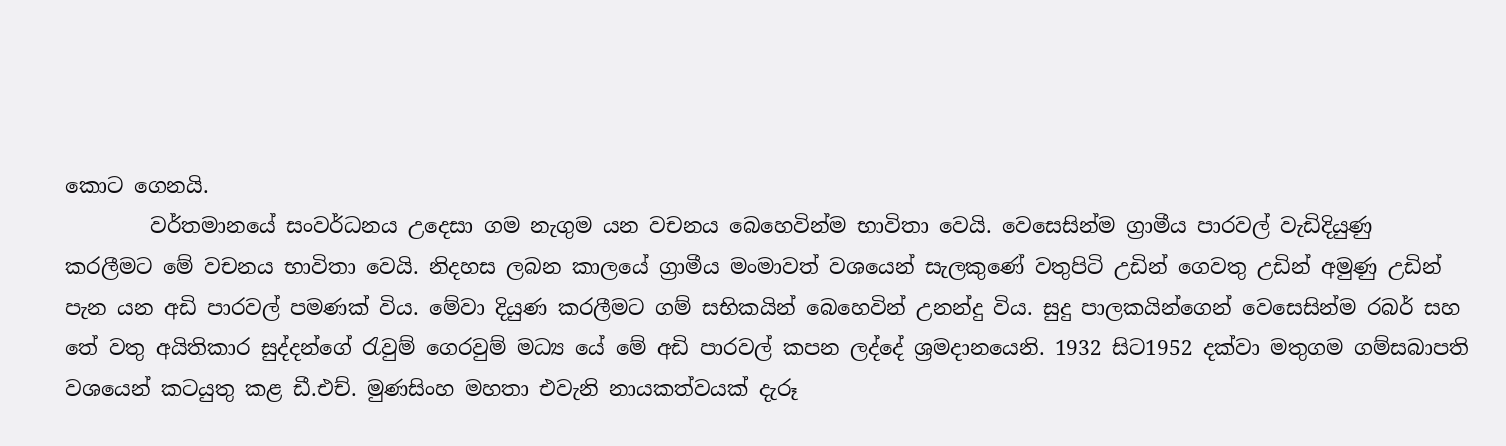කොට ගෙනයි.
        වර්තමානයේ සංවර්ධනය උදෙසා ගම නැගුම යන වචනය බෙහෙවින්ම භාවිතා වෙයි. වෙසෙසින්ම ග්‍රාමීය පාරවල් වැඩිදියුණු කරලීමට මේ වචනය භාවිතා වෙයි. නිදහස ලබන කාලයේ ග්‍රාමීය මංමාවත් වශයෙන් සැලකුණේ වතුපිටි උඩින් ගෙවතු උඩින් අමුණු උඩින් පැන යන අඩි පාරවල් පමණක් විය. මේවා දියුණ කරලීමට ගම් සභිකයින් බෙහෙවින් උනන්දු විය. සුදු පාලකයින්ගෙන් වෙසෙසින්ම රබර් සහ තේ වතු අයිතිකාර සුද්දන්ගේ රැවුම් ගෙරවුම් මධ්‍ය යේ මේ අඩි පාරවල් කපන ලද්දේ ශ්‍රමදානයෙනි. 1932 සිට1952 දක්වා මතුගම ගම්සබාපති වශයෙන් කටයුතු කළ ඩී.එච්. මුණසිංහ මහතා එවැනි නායකත්වයක් දැරූ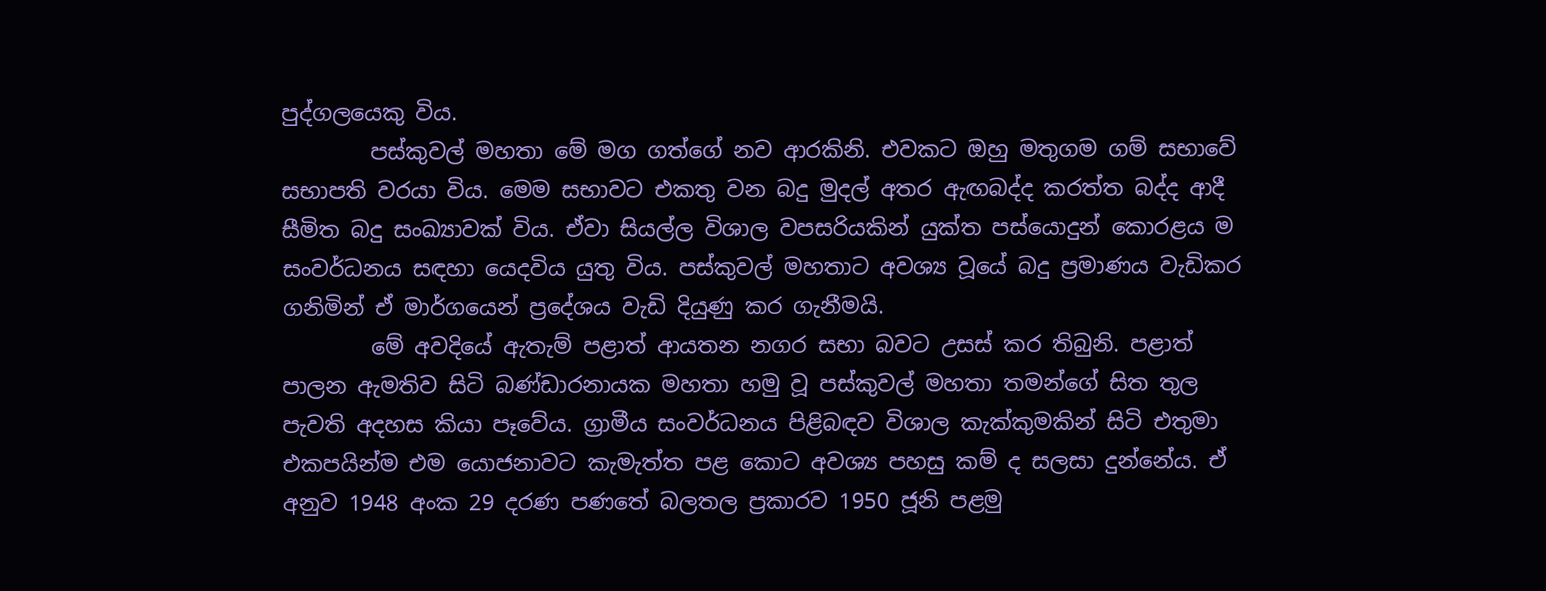පුද්ගලයෙකු විය.
        පස්කුවල් මහතා මේ මග ගත්ගේ නව ආරකිනි. එවකට ඔහු මතුගම ගම් සභාවේ සභාපති වරයා විය. මෙම සභාවට එකතු වන බදු මුදල් අතර ඇඟබද්ද කරත්ත බද්ද ආදී සීමිත බදු සංඛ්‍යාවක් විය. ඒවා සියල්ල විශාල වපසරියකින් යුක්ත පස්යොදුන් කොරළය ම සංවර්ධනය සඳහා යෙදවිය යුතු විය. පස්කුවල් මහතාට අවශ්‍ය වූයේ බදු ප්‍රමාණය වැඩිකර ගනිමින් ඒ මාර්ගයෙන් ප්‍රදේශය වැඩි දියුණු කර ගැනීමයි.
        මේ අවදියේ ඇතැම් පළාත් ආයතන නගර සභා බවට උසස් කර තිබුනි. පළාත් පාලන ඇමතිව සිටි බණ්ඩාරනායක මහතා හමු වූ පස්කුවල් මහතා තමන්ගේ සිත තුල පැවති අදහස කියා පෑවේය. ග්‍රාමීය සංවර්ධනය පිළිබඳව විශාල කැක්කුමකින් සිටි එතුමා එකපයින්ම එම යොජනාවට කැමැත්ත පළ කොට අවශ්‍ය පහසු කම් ද සලසා දුන්නේය. ඒ අනුව 1948 අංක 29 දරණ පණතේ බලතල ප්‍රකාරව 1950 ජූනි පළමු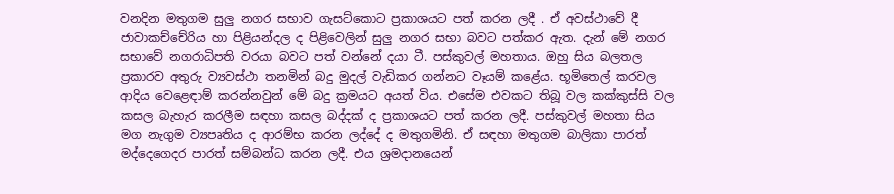වනදින මතුගම සුලු නගර සභාව ගැසට්කොට ප්‍රකාශයට පත් කරන ලදී . ඒ අවස්ථාවේ දී ජාවාකච්චේරිය හා පිළියන්දල ද පිළිවෙලින් සුලු නගර සභා බවට පත්කර ඇත. දැන් මේ නගර සභාවේ නගරාධිපති වරයා බවට පත් වන්නේ දයා ටී. පස්කුවල් මහතාය. ඔහු සිය බලතල ප්‍රකාරව අතුරු ව්‍යවස්ථා තනමින් බදු මුදල් වැඩිකර ගන්නට වෑයම් කළේය. භූමිතෙල් කරවල ආදිය වෙළෙඳාම් කරන්නවුන් මේ බදු ක්‍රමයට අයත් විය. එසේම එවකට තිබූ වල කක්කුස්සි වල කසල බැහැර කරලීම සඳහා කසල බද්දක් ද ප්‍රකාශයට පත් කරන ලදී. පස්කුවල් මහතා සිය මග නැගුම ව්‍යපෘතිය ද ආරම්භ කරන ලද්දේ ද මතුගමිනි. ඒ සඳහා මතුගම බාලිකා පාරත් මද්දෙගෙදර පාරත් සම්බන්ධ කරන ලදී. එය ශ්‍රමදානයෙන්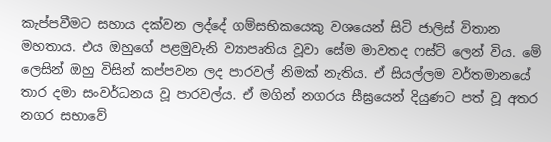කැප්පවීමට සහාය දක්වන ලද්දේ ගම්සභිකයෙකු වශයෙන් සිටි ජාලිස් විතාන මහතාය. එය ඔහුගේ පළමුවැනි ව්‍යාපෘතිය වූවා සේම මාවතද ෆස්ට් ලෙන් විය. මේ ලෙසින් ඔහු විසින් කප්පවන ලද පාරවල් නිමක් නැතිය. ඒ සියල්ලම වර්තමානයේ තාර දමා සංවර්ධනය වූ පාරවල්ය. ඒ මගින් නගරය සීඝ්‍රයෙන් දියුණට පත් වූ අතර නගර සභාවේ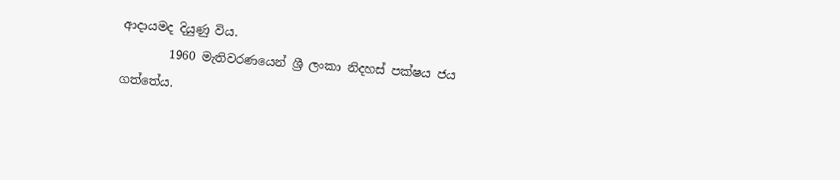ආදායමද දියුණු විය.
        1960 මැතිවරණයෙන් ශ්‍රී ලංකා නිදහස් පක්ෂය ජය ගත්තේය.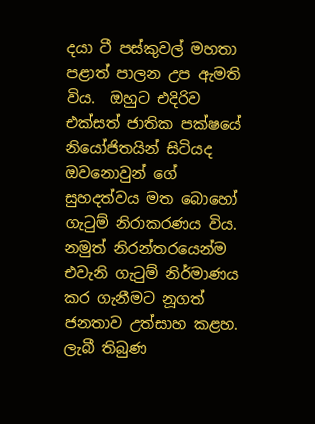දයා ටී පස්කුවල් මහතා පළාත් පාලන උප ඇමති විය.  ඔහුට එදිරිව එක්සත් ජාතික පක්ෂයේ නියෝජිතයින් සිටියද ඔවනොවුන් ගේ සුහදත්වය මත බොහෝ ගැටුම් නිරාකරණය විය. නමුත් නිරන්තරයෙන්ම එවැනි ගැටුම් නිර්මාණය කර ගැනීමට නූගත් ජනතාව උත්සාහ කළහ. ලැබී තිබුණ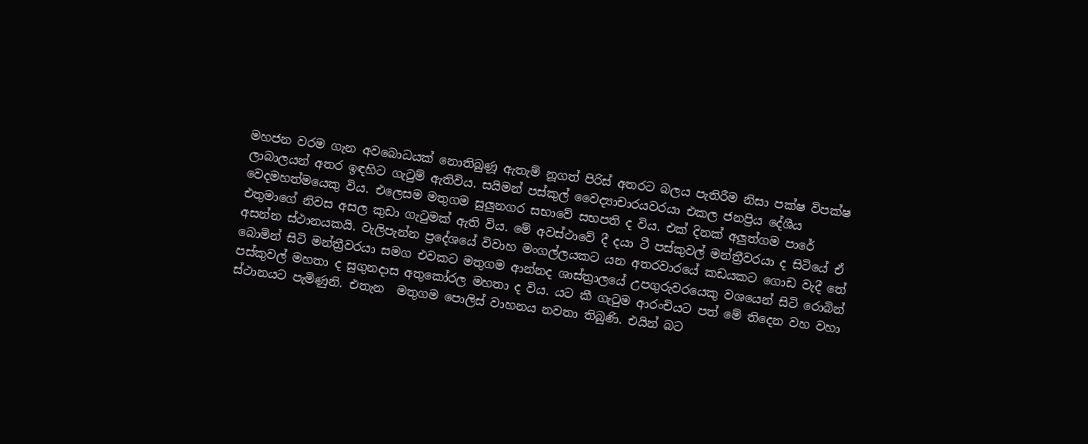මහජන වරම ගැන අවබොධයක් නොතිබුණූ ඇතැම් නූගත් පිරිස් අතරට බලය පැතිරීම නිසා පක්ෂ විපක්ෂ ලාබාලයන් අතර ඉඳහිට ගැටුම් ඇතිවිය. සයිමන් පස්කුල් වෛද්‍යාචාරයවරයා එකල ජනප්‍රිය දේශීය වෙදමහත්මයෙකු විය. එලෙසම මතුගම සුලුනගර සභාවේ සභපති ද විය. එක් දිනක් අලුත්ගම පාරේ එතුමාගේ නිවස අසල කුඩා ගැටුමක් ඇති විය. මේ අවස්ථාවේ දී දයා ටී පස්කුවල් මන්ත්‍රීවරයා ද සිටියේ ඒ අසන්න ස්ථානයකයි. වැලිපැන්න ප්‍රදේශයේ විවාහ මංගල්ලයකට යන අතරවාරයේ කඩයකට ගොඩ වැදී තේ බොමින් සිටි මන්ත්‍රීවරයා සමග එවකට මතුගම ආන්නද ශාස්ත්‍රාලයේ උපගුරුවරයෙකු වශයෙන් සිටි රොබින් පස්කුවල් මහතා ද සුගුනදාස අතුකෝරල මහතා ද විය. යට කී ගැටුම ආරංචියට පත් මේ තිදෙන වහ වහා ස්ථානයට පැමිණුනි. එතැන  මතුගම පොලිස් වාහනය නවතා තිබුණි. එයින් බට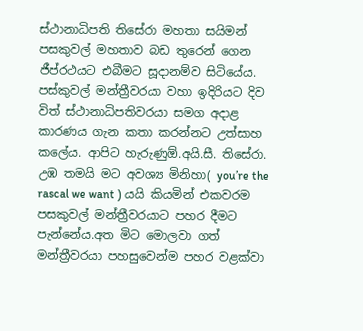ස්ථානාධිපති තිසේරා මහතා සයිමන් පසකුවල් මහතාව බඩ තුරෙන් ගෙන ජීප්රථයට එබීමට සූදානම්ව සිටියේය. පස්කුවල් මන්ත්‍රීවරයා වහා ඉදිරියට දිව විත් ස්ථානාධිපතිවරයා සමග අදාළ කාරණය ගැන කතා කරන්නට උත්සාහ කලේය. ආපිට හැරුණුඕ.අයි.සී. තිසේරා. උඹ තමයි මට අවශ්‍ය මිනිහා( you’re the rascal we want ) යයි කියමින් එකවරම පසකුවල් මන්ත්‍රීවරයාට පහර දීමට පැන්නේය.අත මිට මොලවා ගත් මන්ත්‍රීවරයා පහසුවෙන්ම පහර වළක්වා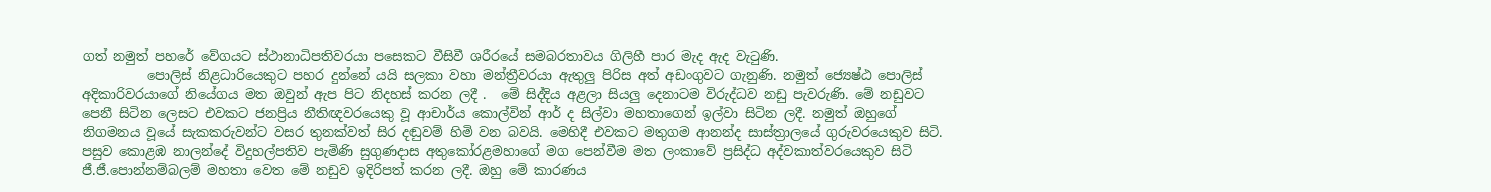ගත් නමුත් පහරේ වේගයට ස්ථානාධිපතිවරයා පසෙකට වීසිවී ශරීරයේ සමබරතාවය ගිලිහී පාර මැද ඇද වැටුණි.
          පොලිස් නිළධාරියෙකුට පහර දුන්නේ යයි සලකා වහා මන්ත්‍රීවරයා ඇතුලු පිරිස අත් අඩංගුවට ගැනුණි. නමුත් ජ්‍යෙෂ්ඨ පොලිස් අදිකාරිවරයාගේ නියේගය මත ඔවුන් ඇප පිට නිදහස් කරන ලදී .  මේ සිද්දිය අළලා සියලු දෙනාටම විරුද්ධව නඩු පැවරුණි. මේ නඩුවට පෙනී සිටින ලෙසට එවකට ජනප්‍රිය නීතිඥවරයෙකු වූ ආචාර්ය කොල්වින් ආර් ද සිල්වා මහතාගෙන් ඉල්වා සිටින ලදී. නමුත් ඔහුගේ නිගමනය වූයේ සැකකරුවන්ට වසර තුනක්වත් සිර දඬුවම් හිමි වන බවයි. මෙහිදී එවකට මතුගම ආනන්ද සාස්ත්‍රාලයේ ගුරුවරයෙකුව සිටි. පසුව කොළඹ නාලන්දේ විදුහල්පතිව පැමිණි සුගුණදාස අතුකෝරළමහාගේ මග පෙන්වීම මත ලංකාවේ ප්‍රසිද්ධ අද්වකාත්වරයෙකුව සිටි ජී.ජී.පොන්නම්බලම් මහතා වෙත මේ නඩුව ඉදිරිපත් කරන ලදී. ඔහු මේ කාරණය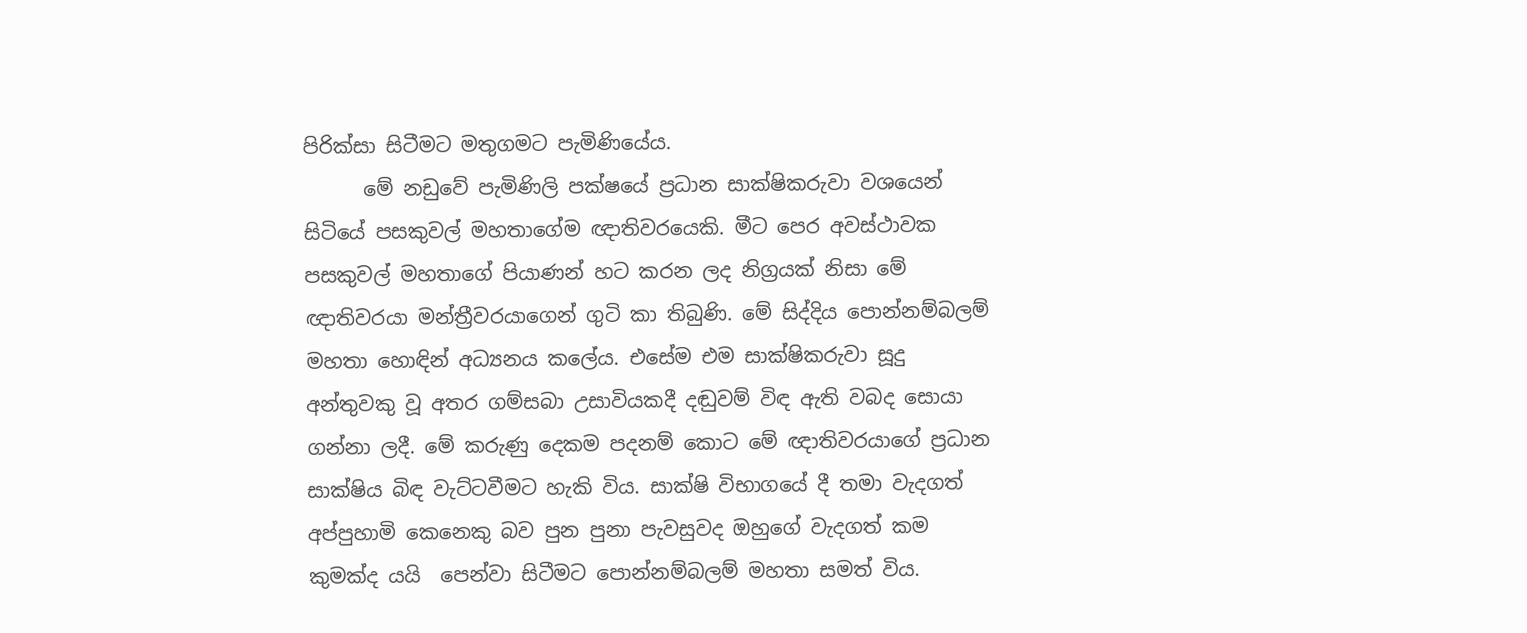පිරික්සා සිටීමට මතුගමට පැමිණියේය.
      මේ නඩුවේ පැමිණිලි පක්ෂයේ ප්‍රධාන සාක්ෂිකරුවා වශයෙන් සිටියේ පසකුවල් මහතාගේම ඥාතිවරයෙකි. මීට පෙර අවස්ථාවක පසකුවල් මහතාගේ පියාණන් හට කරන ලද නිග්‍රයක් නිසා මේ ඥාතිවරයා මන්ත්‍රීවරයාගෙන් ගුටි කා තිබුණි. මේ සිද්දිය පොන්නම්බලම් මහතා හොඳින් අධ්‍යනය කලේය. එසේම එම සාක්ෂිකරුවා සූදු අන්තුවකු වූ අතර ගම්සබා උසාවියකදී දඬුවම් විඳ ඇති වබද සොයා ගන්නා ලදී. මේ කරුණු දෙකම පදනම් කොට මේ ඥාතිවරයාගේ ප්‍රධාන සාක්ෂිය බිඳ වැට්ටවීමට හැකි විය. සාක්ෂි විභාගයේ දී තමා වැදගත් අප්පුහාමි කෙනෙකු බව පුන පුනා පැවසුවද ඔහුගේ වැදගත් කම කුමක්ද යයි  පෙන්වා සිටීමට පොන්නම්බලම් මහතා සමත් විය.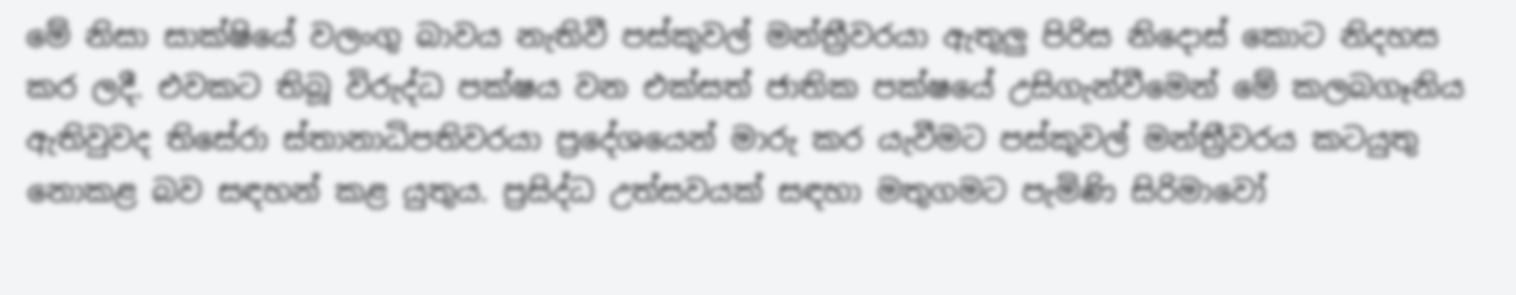මේ නිසා සාක්ෂියේ වලංගු බාවය නැතිවී පස්කුවල් මන්ත්‍රීවරයා ඇතුලු පිරිස නිදොස් කොට නිදහස කර ලදී. එවකට තිබූ විරුද්ධ පක්ෂය වන එක්සත් ජාතික පක්ෂයේ උසිගැන්වීමෙන් මේ කලබගෑනිය ඇතිවුවද තිසේරා ස්තානාධිපතිවරයා ප්‍රදේශයෙන් මාරු කර යැවීමට පස්කුවල් මන්ත්‍රීවරය කටයුතු නොකළ බව සඳහන් කළ යුතුය. ප්‍රසිද්ධ උත්සවයක් සඳහා මතුගමට පැමිණි සිරිමාවෝ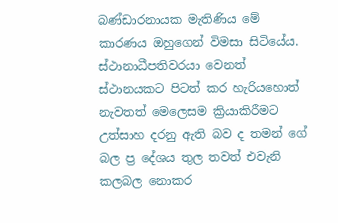බණ්ඩාරනායක මැතිණිය මේ කාරණය ඔහුගෙන් විමසා සිටියේය. ස්ථානාධීපතිවරයා වෙනත් ස්ථානයකට පිටත් කර හැරියහොත් නැවතත් මෙලෙසම ක්‍රියාකිරීමට උත්සාහ දරනු ඇති බව ද තමන් ගේ බල ප්‍ර දේශය තුල තවත් එවැනි කලබල නොකර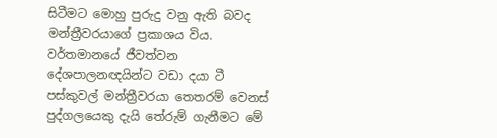සිටීමට මොහු පුරුදු වනු ඇති බවද මන්ත්‍රීවරයාගේ ප්‍රකාශය විය. වර්තමානයේ ජීවත්වන දේශපාලනඥයින්ට වඩා දයා ටී පස්කුවල් මන්ත්‍රීවරයා තෙතරම් වෙනස් පුද්ගලයෙකු දැයි තේරුම් ගැනීමට මේ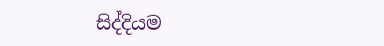සිද්දියම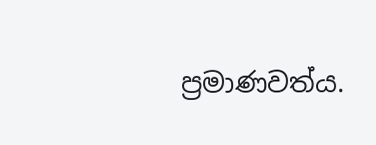ප්‍රමාණවත්ය.